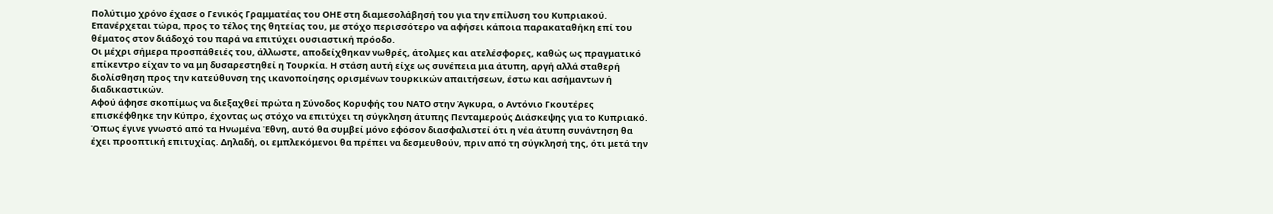Πολύτιμο χρόνο έχασε ο Γενικός Γραμματέας του ΟΗΕ στη διαμεσολάβησή του για την επίλυση του Κυπριακού. Επανέρχεται τώρα, προς το τέλος της θητείας του, με στόχο περισσότερο να αφήσει κάποια παρακαταθήκη επί του θέματος στον διάδοχό του παρά να επιτύχει ουσιαστική πρόοδο.
Οι μέχρι σήμερα προσπάθειές του, άλλωστε, αποδείχθηκαν νωθρές, άτολμες και ατελέσφορες, καθώς ως πραγματικό επίκεντρο είχαν το να μη δυσαρεστηθεί η Τουρκία. Η στάση αυτή είχε ως συνέπεια μια άτυπη, αργή αλλά σταθερή διολίσθηση προς την κατεύθυνση της ικανοποίησης ορισμένων τουρκικών απαιτήσεων, έστω και ασήμαντων ή διαδικαστικών.
Αφού άφησε σκοπίμως να διεξαχθεί πρώτα η Σύνοδος Κορυφής του ΝΑΤΟ στην Άγκυρα, ο Αντόνιο Γκουτέρες επισκέφθηκε την Κύπρο, έχοντας ως στόχο να επιτύχει τη σύγκληση άτυπης Πενταμερούς Διάσκεψης για το Κυπριακό.
Όπως έγινε γνωστό από τα Ηνωμένα Έθνη, αυτό θα συμβεί μόνο εφόσον διασφαλιστεί ότι η νέα άτυπη συνάντηση θα έχει προοπτική επιτυχίας. Δηλαδή, οι εμπλεκόμενοι θα πρέπει να δεσμευθούν, πριν από τη σύγκλησή της, ότι μετά την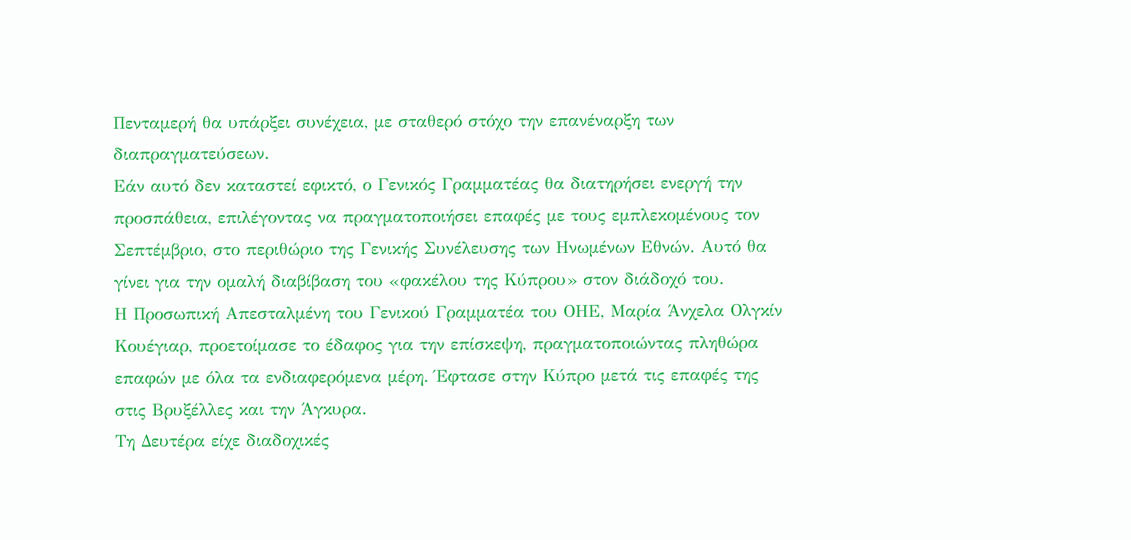Πενταμερή θα υπάρξει συνέχεια, με σταθερό στόχο την επανέναρξη των διαπραγματεύσεων.
Εάν αυτό δεν καταστεί εφικτό, ο Γενικός Γραμματέας θα διατηρήσει ενεργή την προσπάθεια, επιλέγοντας να πραγματοποιήσει επαφές με τους εμπλεκομένους τον Σεπτέμβριο, στο περιθώριο της Γενικής Συνέλευσης των Ηνωμένων Εθνών. Αυτό θα γίνει για την ομαλή διαβίβαση του «φακέλου της Κύπρου» στον διάδοχό του.
Η Προσωπική Απεσταλμένη του Γενικού Γραμματέα του ΟΗΕ, Μαρία Άνχελα Ολγκίν Κουέγιαρ, προετοίμασε το έδαφος για την επίσκεψη, πραγματοποιώντας πληθώρα επαφών με όλα τα ενδιαφερόμενα μέρη. Έφτασε στην Κύπρο μετά τις επαφές της στις Βρυξέλλες και την Άγκυρα.
Τη Δευτέρα είχε διαδοχικές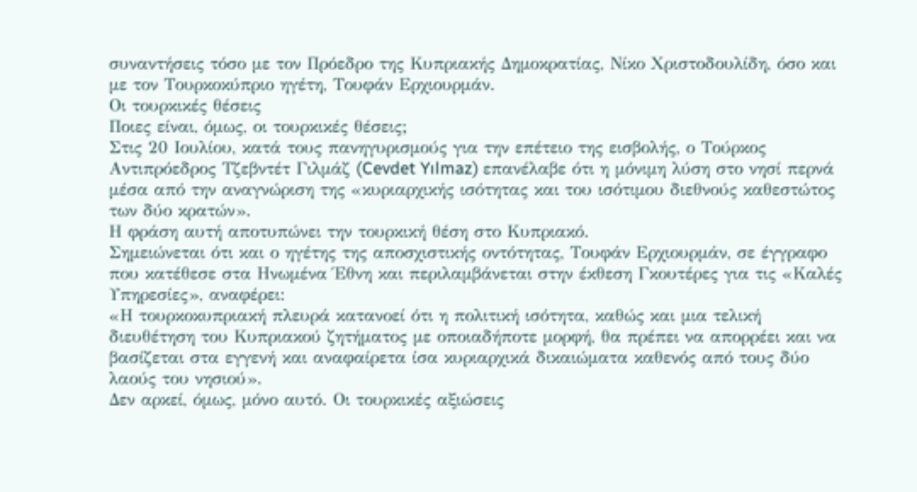συναντήσεις τόσο με τον Πρόεδρο της Κυπριακής Δημοκρατίας, Νίκο Χριστοδουλίδη, όσο και με τον Τουρκοκύπριο ηγέτη, Τουφάν Ερχιουρμάν.
Οι τουρκικές θέσεις
Ποιες είναι, όμως, οι τουρκικές θέσεις;
Στις 20 Ιουλίου, κατά τους πανηγυρισμούς για την επέτειο της εισβολής, ο Τούρκος Αντιπρόεδρος Τζεβντέτ Γιλμάζ (Cevdet Yılmaz) επανέλαβε ότι η μόνιμη λύση στο νησί περνά μέσα από την αναγνώριση της «κυριαρχικής ισότητας και του ισότιμου διεθνούς καθεστώτος των δύο κρατών».
Η φράση αυτή αποτυπώνει την τουρκική θέση στο Κυπριακό.
Σημειώνεται ότι και ο ηγέτης της αποσχιστικής οντότητας, Τουφάν Ερχιουρμάν, σε έγγραφο που κατέθεσε στα Ηνωμένα Έθνη και περιλαμβάνεται στην έκθεση Γκουτέρες για τις «Καλές Υπηρεσίες», αναφέρει:
«Η τουρκοκυπριακή πλευρά κατανοεί ότι η πολιτική ισότητα, καθώς και μια τελική διευθέτηση του Κυπριακού ζητήματος με οποιαδήποτε μορφή, θα πρέπει να απορρέει και να βασίζεται στα εγγενή και αναφαίρετα ίσα κυριαρχικά δικαιώματα καθενός από τους δύο λαούς του νησιού».
Δεν αρκεί, όμως, μόνο αυτό. Οι τουρκικές αξιώσεις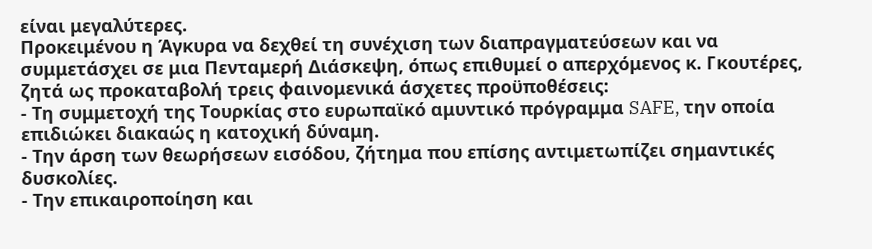είναι μεγαλύτερες.
Προκειμένου η Άγκυρα να δεχθεί τη συνέχιση των διαπραγματεύσεων και να συμμετάσχει σε μια Πενταμερή Διάσκεψη, όπως επιθυμεί ο απερχόμενος κ. Γκουτέρες, ζητά ως προκαταβολή τρεις φαινομενικά άσχετες προϋποθέσεις:
- Τη συμμετοχή της Τουρκίας στο ευρωπαϊκό αμυντικό πρόγραμμα SAFE, την οποία επιδιώκει διακαώς η κατοχική δύναμη.
- Την άρση των θεωρήσεων εισόδου, ζήτημα που επίσης αντιμετωπίζει σημαντικές δυσκολίες.
- Την επικαιροποίηση και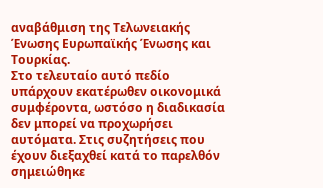αναβάθμιση της Τελωνειακής Ένωσης Ευρωπαϊκής Ένωσης και Τουρκίας.
Στο τελευταίο αυτό πεδίο υπάρχουν εκατέρωθεν οικονομικά συμφέροντα, ωστόσο η διαδικασία δεν μπορεί να προχωρήσει αυτόματα. Στις συζητήσεις που έχουν διεξαχθεί κατά το παρελθόν σημειώθηκε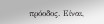πρόοδος. Είναι,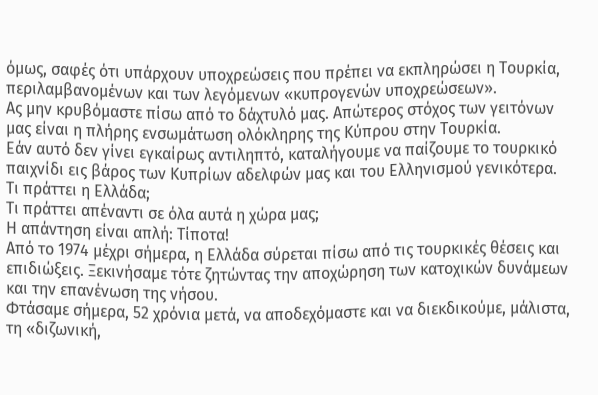όμως, σαφές ότι υπάρχουν υποχρεώσεις που πρέπει να εκπληρώσει η Τουρκία, περιλαμβανομένων και των λεγόμενων «κυπρογενών υποχρεώσεων».
Ας μην κρυβόμαστε πίσω από το δάχτυλό μας. Απώτερος στόχος των γειτόνων μας είναι η πλήρης ενσωμάτωση ολόκληρης της Κύπρου στην Τουρκία.
Εάν αυτό δεν γίνει εγκαίρως αντιληπτό, καταλήγουμε να παίζουμε το τουρκικό παιχνίδι εις βάρος των Κυπρίων αδελφών μας και του Ελληνισμού γενικότερα.
Τι πράττει η Ελλάδα;
Τι πράττει απέναντι σε όλα αυτά η χώρα μας;
Η απάντηση είναι απλή: Τίποτα!
Από το 1974 μέχρι σήμερα, η Ελλάδα σύρεται πίσω από τις τουρκικές θέσεις και επιδιώξεις. Ξεκινήσαμε τότε ζητώντας την αποχώρηση των κατοχικών δυνάμεων και την επανένωση της νήσου.
Φτάσαμε σήμερα, 52 χρόνια μετά, να αποδεχόμαστε και να διεκδικούμε, μάλιστα, τη «διζωνική,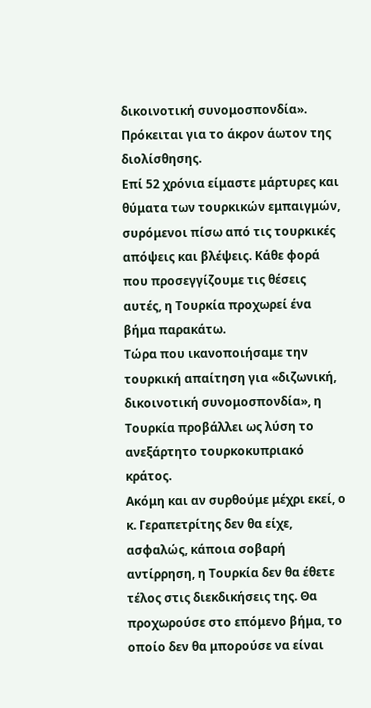δικοινοτική συνομοσπονδία». Πρόκειται για το άκρον άωτον της διολίσθησης.
Επί 52 χρόνια είμαστε μάρτυρες και θύματα των τουρκικών εμπαιγμών, συρόμενοι πίσω από τις τουρκικές απόψεις και βλέψεις. Κάθε φορά που προσεγγίζουμε τις θέσεις αυτές, η Τουρκία προχωρεί ένα βήμα παρακάτω.
Τώρα που ικανοποιήσαμε την τουρκική απαίτηση για «διζωνική, δικοινοτική συνομοσπονδία», η Τουρκία προβάλλει ως λύση το ανεξάρτητο τουρκοκυπριακό κράτος.
Ακόμη και αν συρθούμε μέχρι εκεί, ο κ. Γεραπετρίτης δεν θα είχε, ασφαλώς, κάποια σοβαρή αντίρρηση, η Τουρκία δεν θα έθετε τέλος στις διεκδικήσεις της. Θα προχωρούσε στο επόμενο βήμα, το οποίο δεν θα μπορούσε να είναι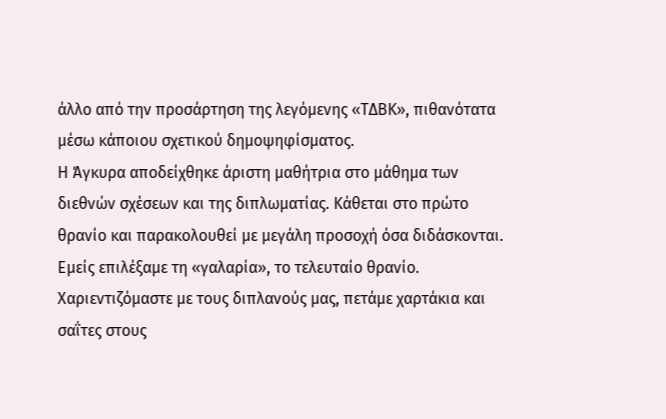άλλο από την προσάρτηση της λεγόμενης «ΤΔΒΚ», πιθανότατα μέσω κάποιου σχετικού δημοψηφίσματος.
Η Άγκυρα αποδείχθηκε άριστη μαθήτρια στο μάθημα των διεθνών σχέσεων και της διπλωματίας. Κάθεται στο πρώτο θρανίο και παρακολουθεί με μεγάλη προσοχή όσα διδάσκονται.
Εμείς επιλέξαμε τη «γαλαρία», το τελευταίο θρανίο. Χαριεντιζόμαστε με τους διπλανούς μας, πετάμε χαρτάκια και σαΐτες στους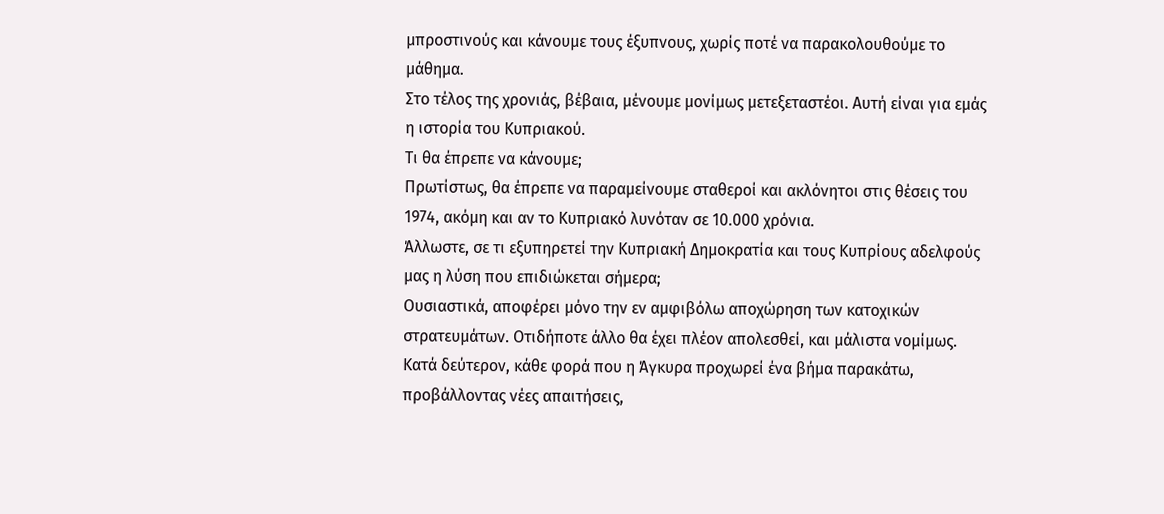μπροστινούς και κάνουμε τους έξυπνους, χωρίς ποτέ να παρακολουθούμε το μάθημα.
Στο τέλος της χρονιάς, βέβαια, μένουμε μονίμως μετεξεταστέοι. Αυτή είναι για εμάς η ιστορία του Κυπριακού.
Τι θα έπρεπε να κάνουμε;
Πρωτίστως, θα έπρεπε να παραμείνουμε σταθεροί και ακλόνητοι στις θέσεις του 1974, ακόμη και αν το Κυπριακό λυνόταν σε 10.000 χρόνια.
Άλλωστε, σε τι εξυπηρετεί την Κυπριακή Δημοκρατία και τους Κυπρίους αδελφούς μας η λύση που επιδιώκεται σήμερα;
Ουσιαστικά, αποφέρει μόνο την εν αμφιβόλω αποχώρηση των κατοχικών στρατευμάτων. Οτιδήποτε άλλο θα έχει πλέον απολεσθεί, και μάλιστα νομίμως.
Κατά δεύτερον, κάθε φορά που η Άγκυρα προχωρεί ένα βήμα παρακάτω, προβάλλοντας νέες απαιτήσεις,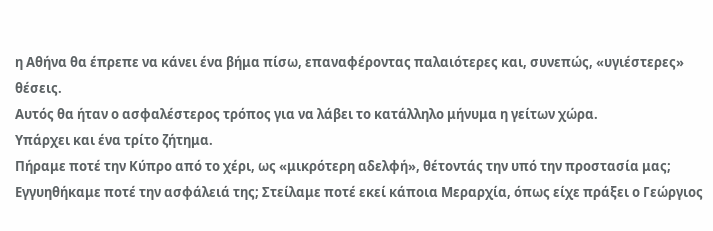η Αθήνα θα έπρεπε να κάνει ένα βήμα πίσω, επαναφέροντας παλαιότερες και, συνεπώς, «υγιέστερες» θέσεις.
Αυτός θα ήταν ο ασφαλέστερος τρόπος για να λάβει το κατάλληλο μήνυμα η γείτων χώρα.
Υπάρχει και ένα τρίτο ζήτημα.
Πήραμε ποτέ την Κύπρο από το χέρι, ως «μικρότερη αδελφή», θέτοντάς την υπό την προστασία μας; Εγγυηθήκαμε ποτέ την ασφάλειά της; Στείλαμε ποτέ εκεί κάποια Μεραρχία, όπως είχε πράξει ο Γεώργιος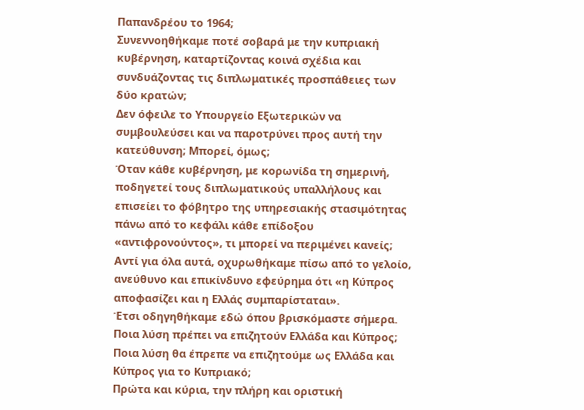Παπανδρέου το 1964;
Συνεννοηθήκαμε ποτέ σοβαρά με την κυπριακή κυβέρνηση, καταρτίζοντας κοινά σχέδια και συνδυάζοντας τις διπλωματικές προσπάθειες των δύο κρατών;
Δεν όφειλε το Υπουργείο Εξωτερικών να συμβουλεύσει και να παροτρύνει προς αυτή την κατεύθυνση; Μπορεί, όμως;
Όταν κάθε κυβέρνηση, με κορωνίδα τη σημερινή, ποδηγετεί τους διπλωματικούς υπαλλήλους και επισείει το φόβητρο της υπηρεσιακής στασιμότητας πάνω από το κεφάλι κάθε επίδοξου «αντιφρονούντος», τι μπορεί να περιμένει κανείς;
Αντί για όλα αυτά, οχυρωθήκαμε πίσω από το γελοίο, ανεύθυνο και επικίνδυνο εφεύρημα ότι «η Κύπρος αποφασίζει και η Ελλάς συμπαρίσταται».
Έτσι οδηγηθήκαμε εδώ όπου βρισκόμαστε σήμερα.
Ποια λύση πρέπει να επιζητούν Ελλάδα και Κύπρος;
Ποια λύση θα έπρεπε να επιζητούμε ως Ελλάδα και Κύπρος για το Κυπριακό;
Πρώτα και κύρια, την πλήρη και οριστική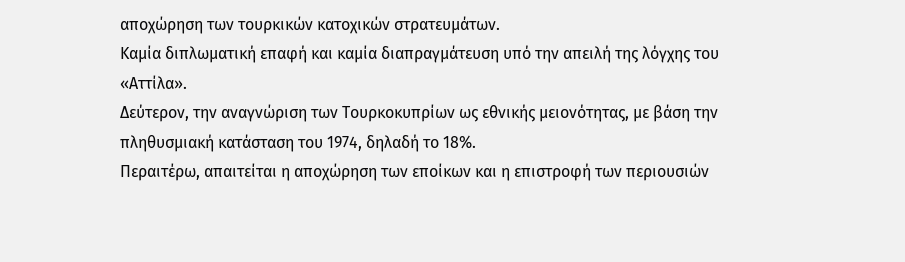αποχώρηση των τουρκικών κατοχικών στρατευμάτων.
Καμία διπλωματική επαφή και καμία διαπραγμάτευση υπό την απειλή της λόγχης του «Αττίλα».
Δεύτερον, την αναγνώριση των Τουρκοκυπρίων ως εθνικής μειονότητας, με βάση την πληθυσμιακή κατάσταση του 1974, δηλαδή το 18%.
Περαιτέρω, απαιτείται η αποχώρηση των εποίκων και η επιστροφή των περιουσιών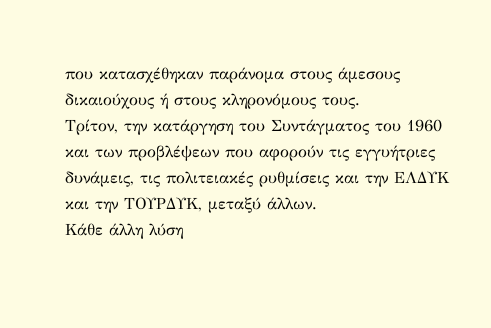που κατασχέθηκαν παράνομα στους άμεσους δικαιούχους ή στους κληρονόμους τους.
Τρίτον, την κατάργηση του Συντάγματος του 1960 και των προβλέψεων που αφορούν τις εγγυήτριες δυνάμεις, τις πολιτειακές ρυθμίσεις και την ΕΛΔΥΚ και την ΤΟΥΡΔΥΚ, μεταξύ άλλων.
Κάθε άλλη λύση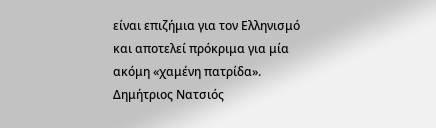είναι επιζήμια για τον Ελληνισμό και αποτελεί πρόκριμα για μία ακόμη «χαμένη πατρίδα».
Δημήτριος Νατσιός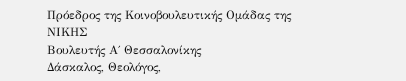Πρόεδρος της Κοινοβουλευτικής Ομάδας της ΝΙΚΗΣ
Βουλευτής Α΄ Θεσσαλονίκης
Δάσκαλος, Θεολόγος,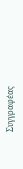Συγγραφέας